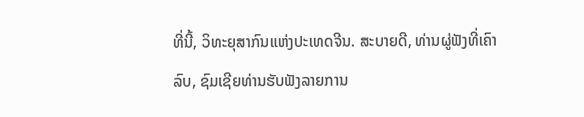ທີ່ນີ້, ວິທະຍຸສາກົນແຫ່ງປະເທດຈີນ. ສະບາຍດີ, ທ່ານຜູ່ຟັງທີ່ເຄົາລົບ, ຊົມເຊີຍທ່ານຮັບຟັງລາຍການ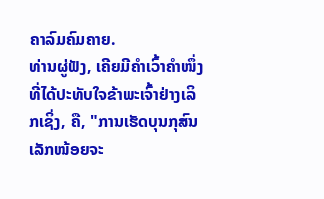ຄາລົມຄົມຄາຍ.
ທ່ານຜູ່ຟັງ, ເຄີຍມີຄຳເວົ້າຄຳໜຶ່ງທີ່ໄດ້ປະທັບໃຈຂ້າພະເຈົ້າຢ່າງເລິກເຊິ່ງ, ຄື, "ການເຮັດບຸນກຸສົນເລັກໜ້ອຍຈະ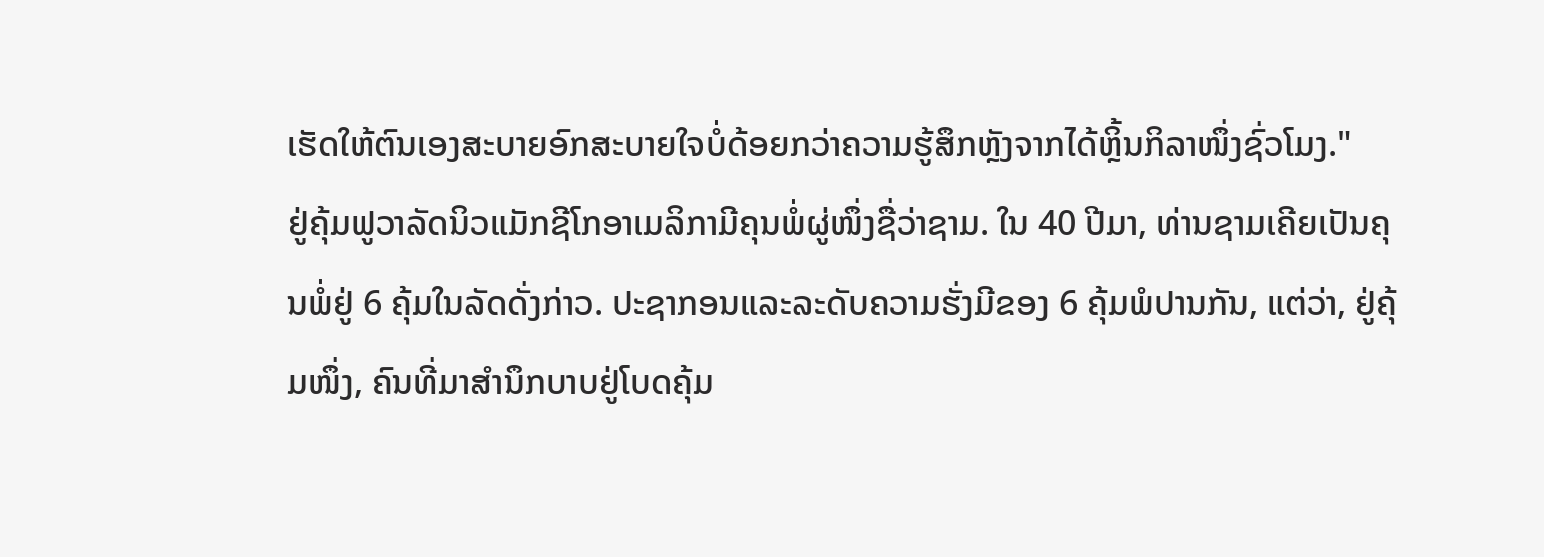ເຮັດໃຫ້ຕົນເອງສະບາຍອົກສະບາຍໃຈບໍ່ດ້ອຍກວ່າຄວາມຮູ້ສຶກຫຼັງຈາກໄດ້ຫຼິ້ນກິລາໜຶ່ງຊົ່ວໂມງ."
ຢູ່ຄຸ້ມຟູວາລັດນິວແມັກຊີໂກອາເມລິກາມີຄຸນພໍ່ຜູ່ໜຶ່ງຊື່ວ່າຊາມ. ໃນ 40 ປີມາ, ທ່ານຊາມເຄີຍເປັນຄຸນພໍ່ຢູ່ 6 ຄຸ້ມໃນລັດດັ່ງກ່າວ. ປະຊາກອນແລະລະດັບຄວາມຮັ່ງມີຂອງ 6 ຄຸ້ມພໍປານກັນ, ແຕ່ວ່າ, ຢູ່ຄຸ້ມໜຶ່ງ, ຄົນທີ່ມາສຳນຶກບາບຢູ່ໂບດຄຸ້ມ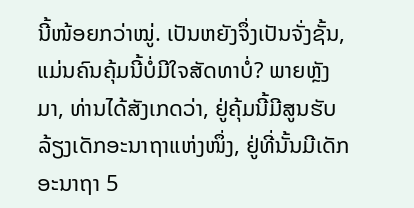ນີ້ໜ້ອຍກວ່າໝູ່. ເປັນຫຍັງຈຶ່ງເປັນຈັ່ງຊັ້ນ, ແມ່ນຄົນຄຸ້ມນີ້ບໍ່ມີໃຈສັດທາບໍ່? ພາຍຫຼັງມາ, ທ່ານໄດ້ສັງເກດວ່າ, ຢູ່ຄຸ້ມນີ້ມີສູນຮັບລ້ຽງເດັກອະນາຖາແຫ່ງໜຶ່ງ, ຢູ່ທີ່ນັ້ນມີເດັກອະນາຖາ 5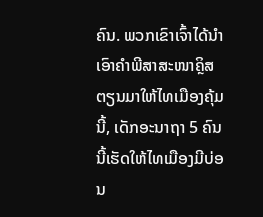ຄົນ. ພວກເຂົາເຈົ້າໄດ້ນຳເອົາຄຳພີສາສະໜາຄຼິສຕຽນມາໃຫ້ໄທເມືອງຄຸ້ມນີ້, ເດັກອະນາຖາ 5 ຄົນນີ້ເຮັດໃຫ້ໄທເມືອງມີບ່ອນ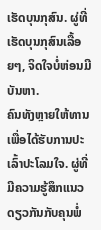ເຮັດບຸນກຸສົນ. ຜູ່ທີ່ເຮັດບຸນກຸສົນເລື້ອຍໆ, ຈິດໃຈບໍ່ຫ່ອນມີບັນຫາ.
ຄົນທັງຫຼາຍໃຫ້ທານເພື່ອໄດ້ຮັບການປະເລົ້າປະໂລມໃຈ. ຜູ່ທີ່ມີຄວາມຮູ້ສຶກແນວດຽວກັນກັບຄຸນພໍ່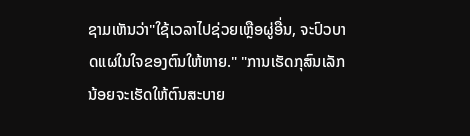ຊາມເຫັນວ່າ"ໃຊ້ເວລາໄປຊ່ວຍເຫຼືອຜູ່ອື່ນ, ຈະປົວບາດແຜໃນໃຈຂອງຕົນໃຫ້ຫາຍ." "ການເຮັດກຸສົນເລັກນ້ອຍຈະເຮັດໃຫ້ຕົນສະບາຍ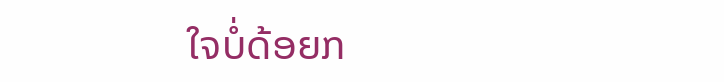ໃຈບໍ່ດ້ອຍກ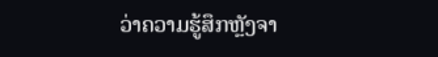ວ່າຄວາມຮູ້ສຶກຫຼັງຈາ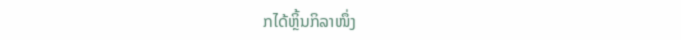ກໄດ້ຫຼິ້ນກິລາໜຶ່ງ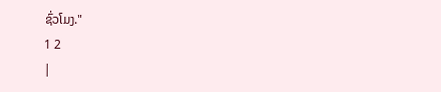ຊົ່ວໂມງ."
1 2
|